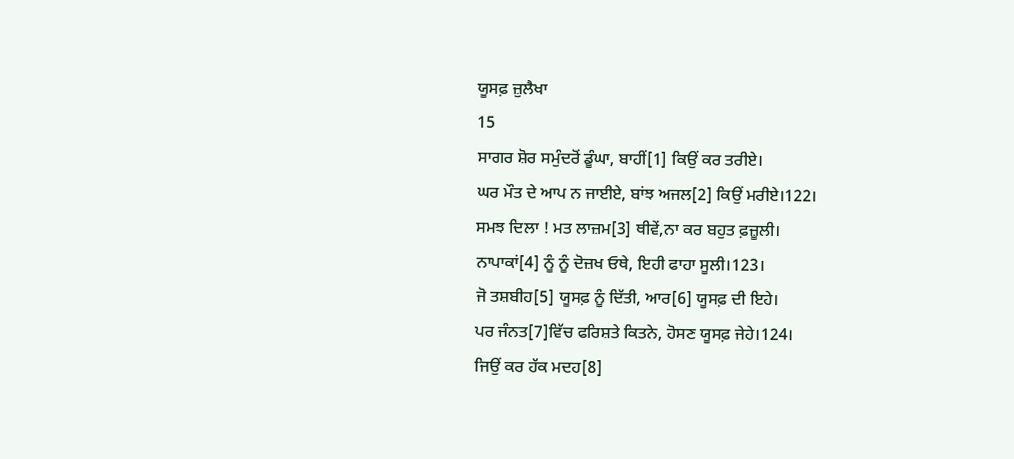ਯੂਸਫ਼ ਜ਼ੁਲੈਖਾ
15
ਸਾਗਰ ਸ਼ੋਰ ਸਮੁੰਦਰੋਂ ਡੂੰਘਾ, ਬਾਹੀਂ[1] ਕਿਉਂ ਕਰ ਤਰੀਏ।
ਘਰ ਮੌਤ ਦੇ ਆਪ ਨ ਜਾਈਏ, ਬਾਂਝ ਅਜਲ[2] ਕਿਉਂ ਮਰੀਏ।122।
ਸਮਝ ਦਿਲਾ ! ਮਤ ਲਾਜ਼ਮ[3] ਥੀਵੇਂ,ਨਾ ਕਰ ਬਹੁਤ ਫ਼ਜ਼ੂਲੀ।
ਨਾਪਾਕਾਂ[4] ਨੂੰ ਨੂੰ ਦੋਜ਼ਖ ਓਥੇ, ਇਹੀ ਫਾਹਾ ਸੂਲੀ।123।
ਜੋ ਤਸ਼ਬੀਹ[5] ਯੂਸਫ਼ ਨੂੰ ਦਿੱਤੀ, ਆਰ[6] ਯੂਸਫ਼ ਦੀ ਇਹੇ।
ਪਰ ਜੰਨਤ[7]ਵਿੱਚ ਫਰਿਸ਼ਤੇ ਕਿਤਨੇ, ਹੋਸਣ ਯੂਸਫ਼ ਜੇਹੇ।124।
ਜਿਉਂ ਕਰ ਹੱਕ ਮਦਹ[8]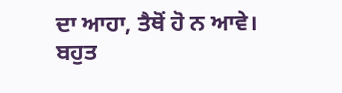ਦਾ ਆਹਾ, ਤੈਥੋਂ ਹੋ ਨ ਆਵੇ।
ਬਹੁਤ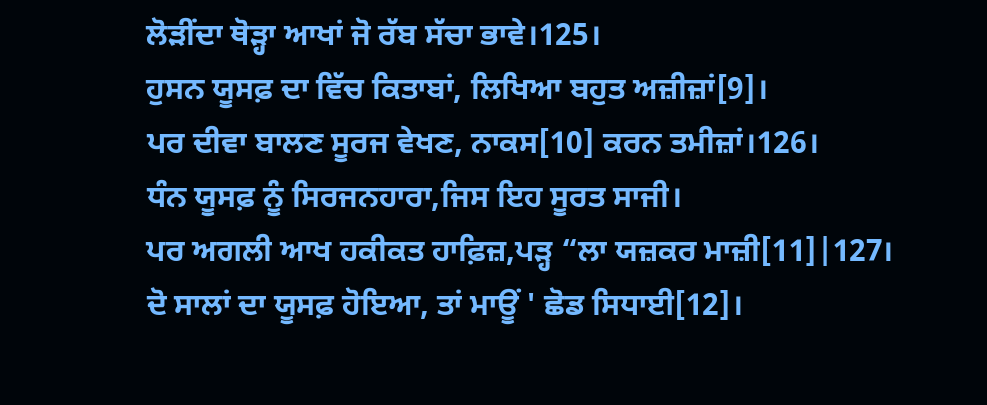ਲੋੜੀਂਦਾ ਥੋੜ੍ਹਾ ਆਖਾਂ ਜੋ ਰੱਬ ਸੱਚਾ ਭਾਵੇ।125।
ਹੁਸਨ ਯੂਸਫ਼ ਦਾ ਵਿੱਚ ਕਿਤਾਬਾਂ, ਲਿਖਿਆ ਬਹੁਤ ਅਜ਼ੀਜ਼ਾਂ[9]।
ਪਰ ਦੀਵਾ ਬਾਲਣ ਸੂਰਜ ਵੇਖਣ, ਨਾਕਸ[10] ਕਰਨ ਤਮੀਜ਼ਾਂ।126।
ਧੰਨ ਯੂਸਫ਼ ਨੂੰ ਸਿਰਜਨਹਾਰਾ,ਜਿਸ ਇਹ ਸੂਰਤ ਸਾਜੀ।
ਪਰ ਅਗਲੀ ਆਖ ਹਕੀਕਤ ਹਾਫ਼ਿਜ਼,ਪੜ੍ਹ “ਲਾ ਯਜ਼ਕਰ ਮਾਜ਼ੀ[11]|127।
ਦੋ ਸਾਲਾਂ ਦਾ ਯੂਸਫ਼ ਹੋਇਆ, ਤਾਂ ਮਾਊਂ ' ਛੋਡ ਸਿਧਾਈ[12]।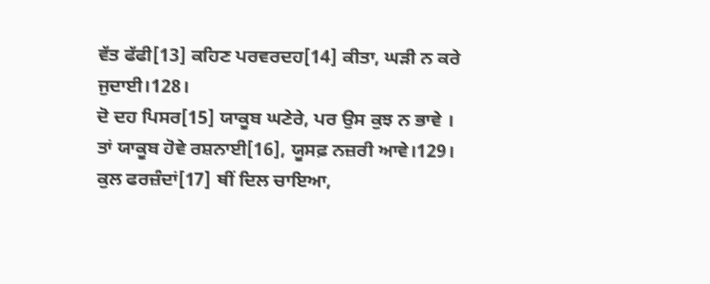ਵੱਤ ਫੱਫੀ[13] ਕਹਿਣ ਪਰਵਰਦਹ[14] ਕੀਤਾ, ਘੜੀ ਨ ਕਰੇ ਜੁਦਾਈ।128।
ਦੋ ਦਹ ਪਿਸਰ[15] ਯਾਕੂਬ ਘਣੇਰੇ, ਪਰ ਉਸ ਕੁਝ ਨ ਭਾਵੇ ।
ਤਾਂ ਯਾਕੂਬ ਹੋਵੇ ਰਸ਼ਨਾਈ[16], ਯੂਸਫ਼ ਨਜ਼ਰੀ ਆਵੇ।129।
ਕੁਲ ਫਰਜ਼ੰਦਾਂ[17] ਥੀਂ ਦਿਲ ਚਾਇਆ,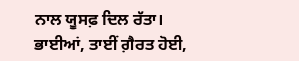ਨਾਲ ਯੂਸਫ਼ ਦਿਲ ਰੱਤਾ।
ਭਾਈਆਂ, ਤਾਈਂ ਗ਼ੈਰਤ ਹੋਈ,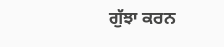ਗੁੱਝਾ ਕਰਨ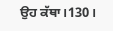ਉਹ ਕੱਥਾ।130।